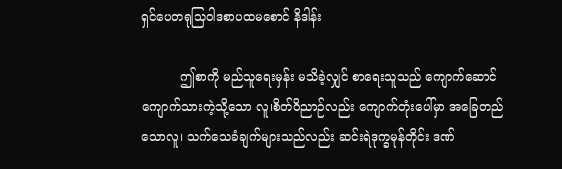ရှင်ပေတရုသြဝါဒစာပထမစောင် နိဒါန်း

          ဤစာကို မည်သူရေးမှန်း မသိခဲ့လျှင် စာရေးသူသည် ကျောက်ဆောင် ကျောက်သားကဲ့သို့သော လူ၊စိတ်ဝိညာဉ်လည်း ကျောက်တုံးပေါ်မှာ အခြေတည်သောလူ၊ သက်သေခံချက်များသည်လည်း ဆင်းရဲဒုက္ခမုန်တိုင်း ဒဏ်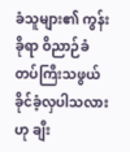ခံသူများ၏ ကွန်းခိုရာ ဝိညာဉ်ခံတပ်ကြီးသဖွယ် ခိုင်ခံ့လှပါသလား ဟု ချီး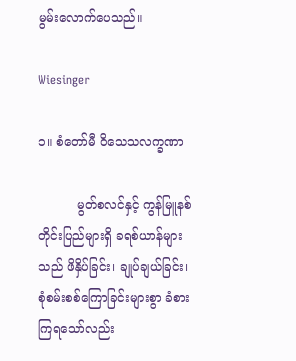မွမ်းလောက်ပေသည်။

Wiesinger

၁။ စံတော်မီ ဝိသေသလက္ခဏာ

          မွတ်စလင်နှင့် ကွန်မြူနစ် တိုင်းပြည်များရှိ ခရစ်ယာန်များသည် ဖိနှိပ်ခြင်း၊ ချုပ်ချယ်ခြင်း၊ စုံစမ်းစစ်ကြောခြင်းများစွာ ခံစားကြရသော်လည်း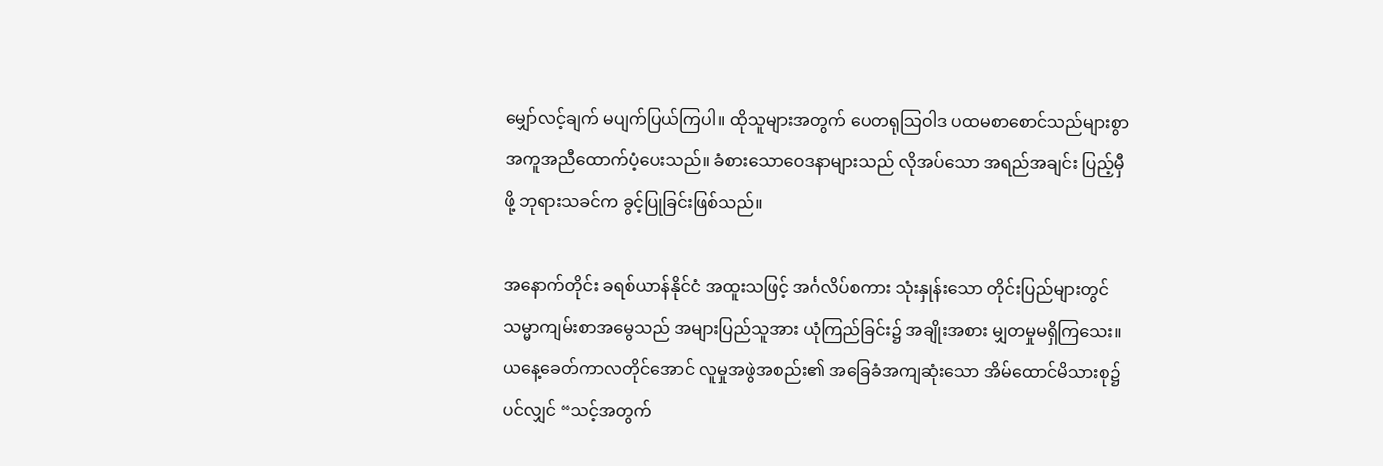မျှော်လင့်ချက် မပျက်ပြယ်ကြပါ။ ထိုသူများအတွက် ပေတရုသြဝါဒ ပထမစာစောင်သည်များစွာ အကူအညီထောက်ပံ့ပေးသည်။ ခံစားသောဝေဒနာများသည် လိုအပ်သော အရည်အချင်း ပြည့်မှီဖို့ ဘုရားသခင်က ခွင့်ပြုခြင်းဖြစ်သည်။

အနောက်တိုင်း ခရစ်ယာန်နိုင်ငံ အထူးသဖြင့် အင်္ဂလိပ်စကား သုံးနှုန်းသော တိုင်းပြည်များတွင် သမ္မာကျမ်းစာအမွေသည် အများပြည်သူအား ယုံကြည်ခြင်း၌ အချိုးအစား မျှတမှုမရှိကြသေး။ ယနေ့ခေတ်ကာလတိုင်အောင် လူမှုအဖွဲအစည်း၏ အခြေခံအကျဆုံးသော အိမ်ထောင်မိသားစု၌ ပင်လျှင် “သင့်အတွက်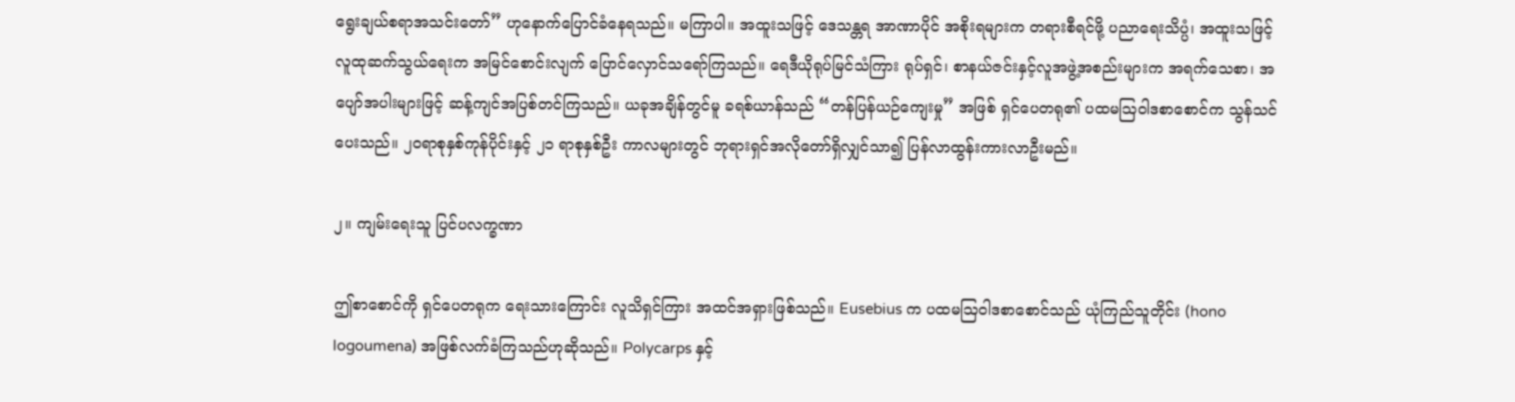ရွေးချယ်စရာအသင်းတော်” ဟုနောက်ပြောင်ခံနေရသည်။ မကြာပါ။ အထူးသဖြင့် ဒေသန္တရ အာဏာပိုင် အစိုးရများက တရားစီရင်ဖို့ ပညာရေးသိပ္ပံ၊ အထူးသဖြင့် လူထုဆက်သွယ်ရေးက အမြင်စောင်းလျက် ပြောင်လှောင်သရော်ကြသည်။ ရေဒီယိုရုပ်မြင်သံကြား ရုပ်ရှင်၊ စာနယ်ဇင်းနှင့်လူအဖွဲ့အစည်းများက အရက်သေစာ၊ အပျော်အပါးများဖြင့် ဆန့်ကျင်အပြစ်တင်ကြသည်။ ယခုအချိန်တွင်မူ ခရစ်ယာန်သည် “တန်ပြန်ယဉ်ကျေးမှု” အဖြစ် ရှင်ပေတရု၏ ပထမသြဝါဒစာစောင်က သွန်သင်ပေးသည်။ ၂၀ရာစုနှစ်ကုန်ပိုင်းနှင့် ၂၁ ရာစုနှစ်ဦး ကာလများတွင် ဘုရားရှင်အလိုတော်ရှိလျှင်သာ၍ ပြန်လာထွန်းကားလာဦးမည်။

၂။ ကျမ်းရေးသူ ပြင်ပလက္ခဏာ

ဤစာစောင်ကို ရှင်ပေတရုက ရေးသားကြောင်း လူသိရှင်ကြား အထင်အရှားဖြစ်သည်။ Eusebius က ပထမသြဝါဒစာစောင်သည် ယုံကြည်သူတိုင်း (hono logoumena) အဖြစ်လက်ခံကြသည်ဟုဆိုသည်။ Polycarps နှင့်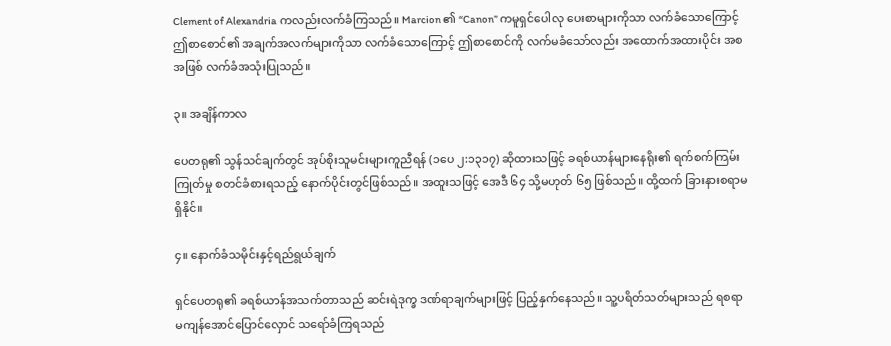Clement of Alexandria ကလည်းလက်ခံကြသည်။ Marcion ၏ “Canon” ကမူရှင်ပေါလု ပေးစာများကိုသာ လက်ခံသောကြောင့် ဤစာစောင်၏ အချက်အလက်များကိုသာ လက်ခံသောကြောင့် ဤစာစောင်ကို လက်မခံသော်လည်း အထောက်အထားပိုင်း အစအဖြစ် လက်ခံအသုံးပြုသည်။

၃။ အချိန်ကာလ

ပေတရု၏ သွန်သင်ချက်တွင် အုပ်စိုးသူမင်းများကူညီရန် (၁ပေ ၂:၁၃၁၇) ဆိုထားသဖြင့် ခရစ်ယာန်များနေရိုး၏ ရက်စက်ကြမ်းကြုတ်မှု စတင်ခံစားရသည့် နောက်ပိုင်းတွင်ဖြစ်သည်။ အထူးသဖြင့် အေဒီ ၆၄ သို့မဟုတ် ၆၅ ဖြစ်သည်။ ထို့ထက် ခြားနားစရာမရှိနိုင်။

၄။ နောက်ခံသမိုင်းနှင့်ရည်ရွယ်ချက်

ရှင်ပေတရု၏ ခရစ်ယာန်အသက်တာသည် ဆင်းရဲဒုက္ခ ဒဏ်ရာချက်များဖြင့် ပြည့်နှက်နေသည်။ သူ့ပရိတ်သတ်များသည် ရစရာ မကျန်အောင်ပြောင်လှောင် သရော်ခံကြရသည်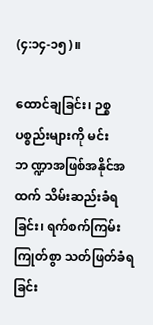(၄:၁၄-၁၅)။

ထောင်ချခြင်း၊ ဉစ္စပစ္စည်းများကို မင်းဘ ဏ္ဍာအဖြစ်အနိုင်အထက် သိမ်းဆည်းခံရခြင်း၊ ရက်စက်ကြမ်းကြုတ်စွာ သတ်ဖြတ်ခံရခြင်း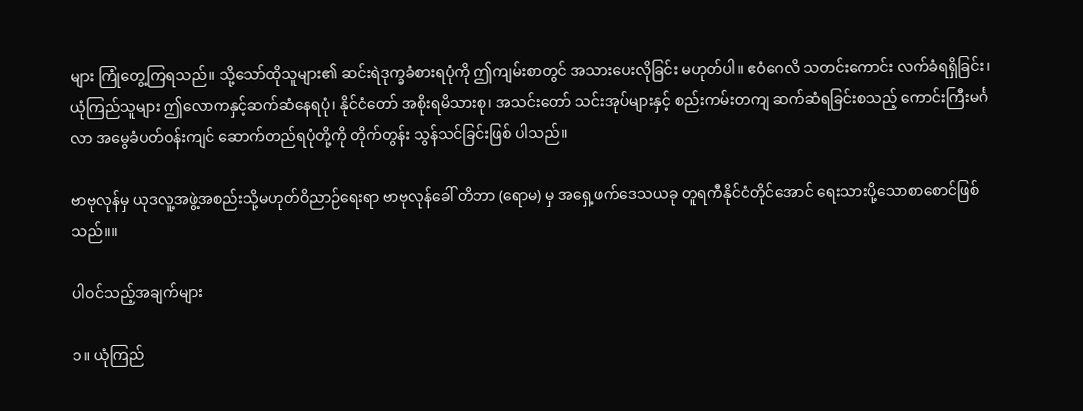များ ကြုံတွေ့ကြရသည်။ သို့သော်ထိုသူများ၏ ဆင်းရဲဒုက္ခခံစားရပုံကို ဤကျမ်းစာတွင် အသားပေးလိုခြင်း မဟုတ်ပါ။ ဧဝံဂေလိ သတင်းကောင်း လက်ခံရရှိခြင်း၊ ယုံကြည်သူများ ဤလောကနှင့်ဆက်ဆံနေရပုံ၊ နိုင်ငံတော် အစိုးရမိသားစု၊ အသင်းတော် သင်းအုပ်များနှင့် စည်းကမ်းတကျ ဆက်ဆံရခြင်းစသည့် ကောင်းကြီးမင်္ဂလာ အမွေခံပတ်ဝန်းကျင် ဆောက်တည်ရပုံတို့ကို တိုက်တွန်း သွန်သင်ခြင်းဖြစ် ပါသည်။

ဗာဗုလုန်မှ ယုဒလူ့အဖွဲ့အစည်းသို့မဟုတ်ဝိညာဉ်ရေးရာ ဗာဗုလုန်ခေါ် တိဘာ (ရောမ) မှ အရှေ့ဖက်ဒေသယခု တူရကီနိုင်ငံတိုင်အောင် ရေးသားပို့သောစာစောင်ဖြစ်သည်။။

ပါဝင်သည့်အချက်များ

၁။ ယုံကြည်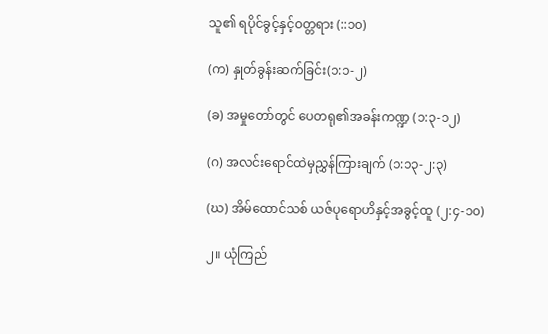သူ၏ ရပိုင်ခွင့်နှင့်ဝတ္တရား (::၁၀)

(က) နှုတ်ခွန်းဆက်ခြင်း(၁:၁-၂)

(ခ) အမှုတော်တွင် ပေတရု၏အခန်းကဏ္ဍ (၁:၃-၁၂)

(ဂ) အလင်းရောင်ထဲမှညွှန်ကြားချက် (၁:၁၃-၂:၃)

(ဃ) အိမ်ထောင်သစ် ယဇ်ပုရောဟိနှင့်အခွင့်ထူ (၂:၄-၁၀)

၂။ ယုံကြည်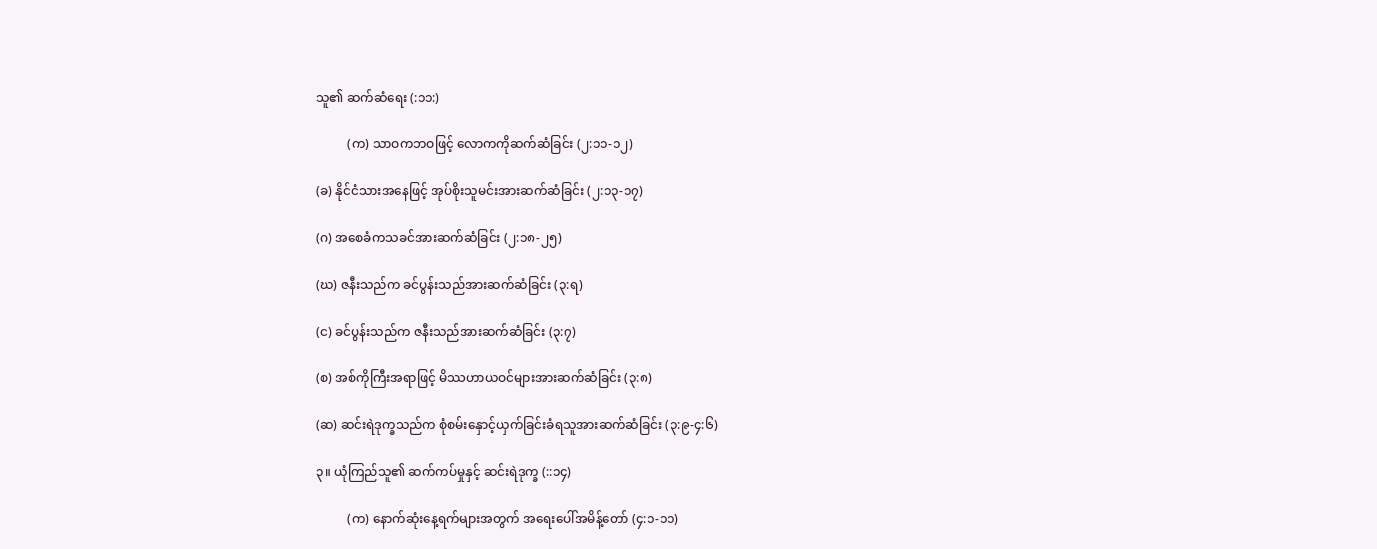သူ၏ ဆက်ဆံရေး (:၁၁:)

          (က) သာဝကဘဝဖြင့် လောကကိုဆက်ဆံခြင်း (၂:၁၁-၁၂)

(ခ) နိုင်ငံသားအနေဖြင့် အုပ်စိုးသူမင်းအားဆက်ဆံခြင်း (၂:၁၃-၁၇)

(ဂ) အစေခံကသခင်အားဆက်ဆံခြင်း (၂:၁၈-၂၅)

(ဃ) ဇနီးသည်က ခင်ပွန်းသည်အားဆက်ဆံခြင်း (၃:ရ)

(င) ခင်ပွန်းသည်က ဇနီးသည်အားဆက်ဆံခြင်း (၃:၇)

(စ) အစ်ကိုကြီးအရာဖြင့် မိဿဟာယဝင်များအားဆက်ဆံခြင်း (၃:၈)

(ဆ) ဆင်းရဲဒုက္ခသည်က စုံစမ်းနှောင့်ယှက်ခြင်းခံရသူအားဆက်ဆံခြင်း (၃:၉-၄:၆)

၃။ ယုံကြည်သူ၏ ဆက်ကပ်မှုနှင့် ဆင်းရဲဒုက္ခ (::၁၄)

          (က) နောက်ဆုံးနေ့ရက်များအတွက် အရေးပေါ်အမိန့်တော် (၄:၁-၁၁)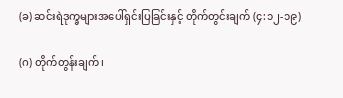(ခ) ဆင်းရဲဒုက္ခများအပေါ်ရှင်းပြခြင်းနှင့် တိုက်တွင်းချက် (၄:၁၂-၁၉)

(ဂ) တိုက်တွန်းချက်၊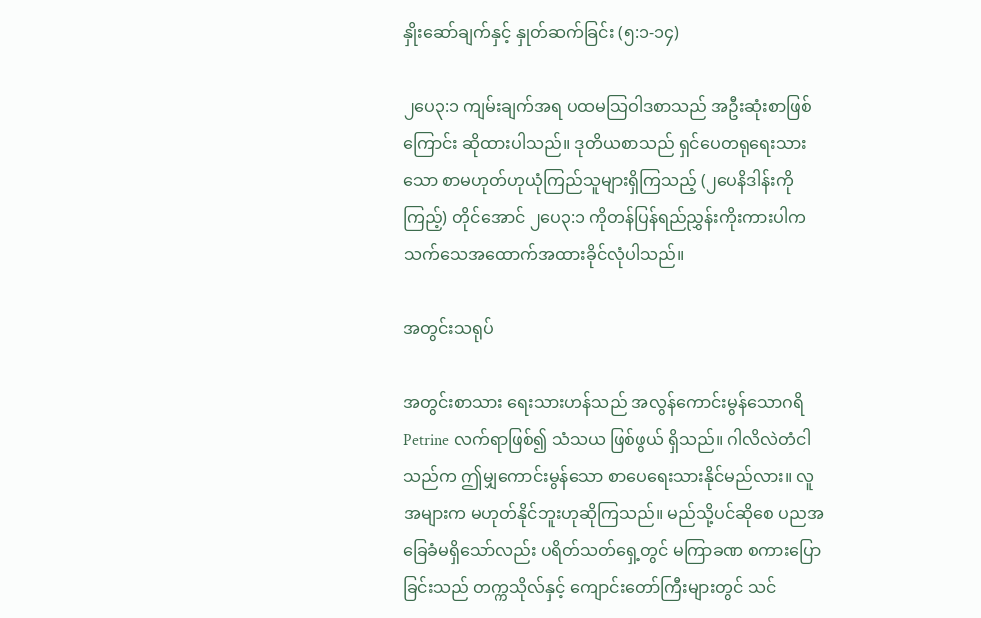နှိုးဆော်ချက်နှင့် နှုတ်ဆက်ခြင်း (၅:၁-၁၄)

၂ပေ၃:၁ ကျမ်းချက်အရ ပထမသြဝါဒစာသည် အဦးဆုံးစာဖြစ်ကြောင်း ဆိုထားပါသည်။ ဒုတိယစာသည် ရှင်ပေတရုရေးသားသော စာမဟုတ်ဟုယုံကြည်သူများရှိကြသည့် (၂ပေနိဒါန်းကိုကြည့်) တိုင်အောင် ၂ပေ၃:၁ ကိုတန်ပြန်ရည်ညွှန်းကိုးကားပါက သက်သေအထောက်အထားခိုင်လုံပါသည်။

အတွင်းသရုပ်

အတွင်းစာသား ရေးသားဟန်သည် အလွန်ကောင်းမွန်သောဂရိ  Petrine လက်ရာဖြစ်၍ သံသယ ဖြစ်ဖွယ် ရှိသည်။ ဂါလိလဲတံငါသည်က ဤမျှကောင်းမွန်သော စာပေရေးသားနိုင်မည်လား။ လူအများက မဟုတ်နိုင်ဘူးဟုဆိုကြသည်။ မည်သို့ပင်ဆိုစေ ပညအခြေခံမရှိသော်လည်း ပရိတ်သတ်ရှေ့တွင် မကြာခဏ စကားပြောခြင်းသည် တက္ကသိုလ်နှင့် ကျောင်းတော်ကြီးများတွင် သင်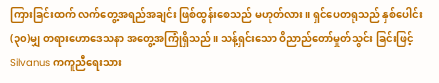ကြားခြင်းထက် လက်တွေ့အရည်အချင်း ဖြစ်ထွန်းစေသည် မဟုတ်လား။ ရှင်ပေတရုသည် နှစ်ပေါင်း(၃၀)မျှ တရားဟောဒေသနာ အတွေ့အကြုံရှိသည်။ သန့်ရှင်းသော ဝိညာည်တော်မှုတ်သွင်း ခြင်းဖြင့် Silvanus ကကူညီရေးသား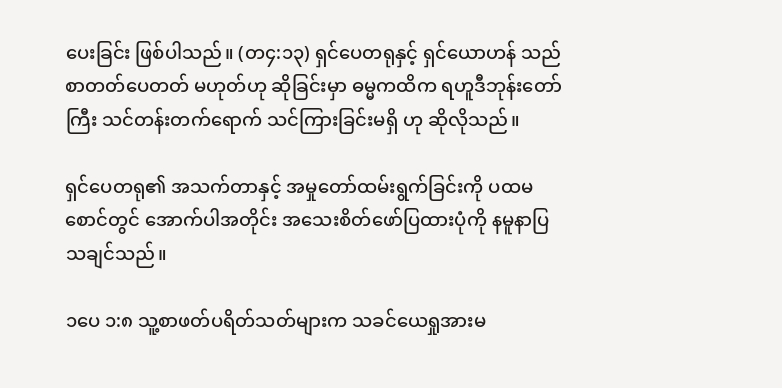ပေးခြင်း ဖြစ်ပါသည်။ (တ၄:၁၃) ရှင်ပေတရုနှင့် ရှင်ယောဟန် သည် စာတတ်ပေတတ် မဟုတ်ဟု ဆိုခြင်းမှာ ဓမ္မကထိက ရဟူဒီဘုန်းတော်ကြီး သင်တန်းတက်ရောက် သင်ကြားခြင်းမရှိ ဟု ဆိုလိုသည်။

ရှင်ပေတရု၏ အသက်တာနှင့် အမှုတော်ထမ်းရွက်ခြင်းကို ပထမစောင်တွင် အောက်ပါအတိုင်း အသေးစိတ်ဖော်ပြထားပုံကို နမူနာပြသချင်သည်။

၁ပေ ၁:၈ သူ့စာဖတ်ပရိတ်သတ်များက သခင်ယေရှုအားမ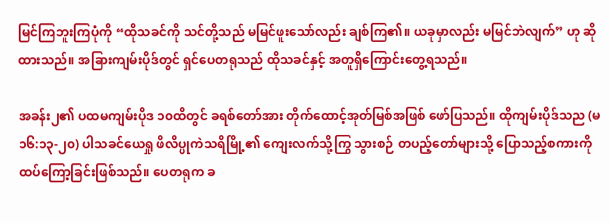မြင်ကြဘူးကြပုံကို “ထိုသခင်ကို သင်တို့သည် မမြင်ဖူးသော်လည်း ချစ်ကြ၏။ ယခုမှာလည်း မမြင်ဘဲလျက်” ဟု ဆိုထားသည်။ အခြားကျမ်းပိုဒ်တွင် ရှင်ပေတရုသည် ထိုသခင်နှင့် အတူရှိကြောင်းတွေ့ရသည်။

အခန်း၂၏ ပထမကျမ်းပိုဒ ၁၀ထိတွင် ခရစ်တော်အား တိုက်ထောင့်အုတ်မြစ်အဖြစ် ဖော်ပြသည်။ ထိုကျမ်းပိုဒ်သည (မ ၁၆:၁၃-၂၀) ပါသခင်ယေရှု ဖိလိပ္ပုကဲသရိမြို့၏ ကျေးလက်သို့ကြွ သွားစဉ် တပည့်တော်များသို့ ပြောသည့်စကားကို ထပ်ကြော့ခြင်းဖြစ်သည်။ ပေတရုက ခ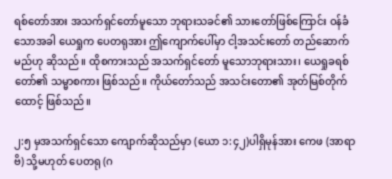ရစ်တော်အား အသက်ရှင်တော်မူသော ဘုရားသခင်၏ သားတော်ဖြစ်ကြောင်း ဝန်ခံသောအခါ ယေရှုက ပေတရုအား ဤကျောက်ပေါ်မှာ ငါ့အသင်းတော် တည်ဆောက်မည်ဟု ဆိုသည်။ ထိုစကားသည် အသက်ရှင်တော် မူသောဘုရားသား၊ ယေရှုခရစ်တော်၏ သမ္မာစကား ဖြစ်သည်။ ကိုယ်တော်သည် အသင်းတော၏ အုတ်မြစ်တိုက်ထောင့် ဖြစ်သည်။

၂:၅ မှအသက်ရှင်သော ကျောက်ဆိုသည်မှာ (ယော ၁:၄၂)ပါရှိမုန်အား ကေဖ (အာရာဗိ) သို့မဟုတ် ပေတရု (ဂ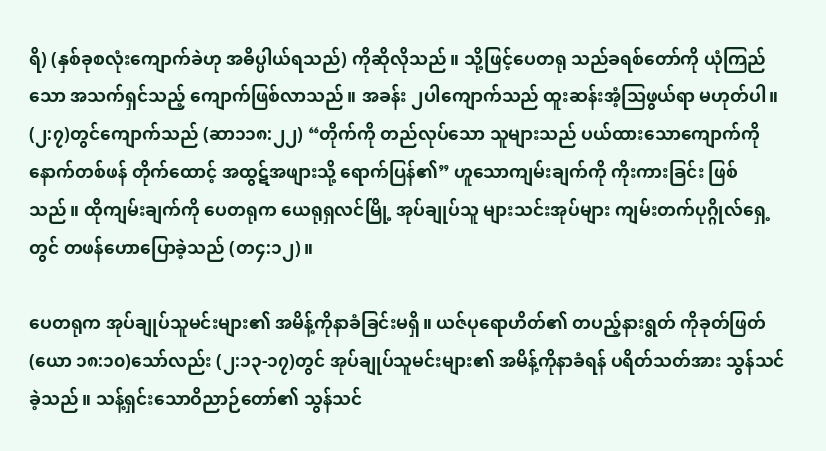ရိ) (နှစ်ခုစလုံးကျောက်ခဲဟု အဓိပ္ပါယ်ရသည်) ကိုဆိုလိုသည်။ သို့ဖြင့်ပေတရု သည်ခရစ်တော်ကို ယုံကြည်သော အသက်ရှင်သည့် ကျောက်ဖြစ်လာသည်။ အခန်း ၂ပါကျောက်သည် ထူးဆန်းအံ့သြဖွယ်ရာ မဟုတ်ပါ။ (၂:၇)တွင်ကျောက်သည် (ဆာ၁၁၈:၂၂) “တိုက်ကို တည်လုပ်သော သူများသည် ပယ်ထားသောကျောက်ကို နောက်တစ်ဖန် တိုက်ထောင့် အထွဋ်အဖျားသို့ ရောက်ပြန်၏” ဟူသောကျမ်းချက်ကို ကိုးကားခြင်း ဖြစ်သည်။ ထိုကျမ်းချက်ကို ပေတရုက ယေရုရှလင်မြို့ အုပ်ချုပ်သူ များသင်းအုပ်များ ကျမ်းတက်ပုဂ္ဂိုလ်ရှေ့တွင် တဖန်ဟောပြောခဲ့သည် (တ၄:၁၂)။

ပေတရုက အုပ်ချုပ်သူမင်းများ၏ အမိန့်ကိုနာခံခြင်းမရှိ။ ယဇ်ပုရောဟိတ်၏ တပည့်နားရွတ် ကိုခုတ်ဖြတ် (ယော ၁၈:၁၀)သော်လည်း (၂:၁၃-၁၇)တွင် အုပ်ချုပ်သူမင်းများ၏ အမိန့်ကိုနာခံရန် ပရိတ်သတ်အား သွန်သင်ခဲ့သည်။ သန့်ရှင်းသောဝိညာဉ်တော်၏ သွန်သင်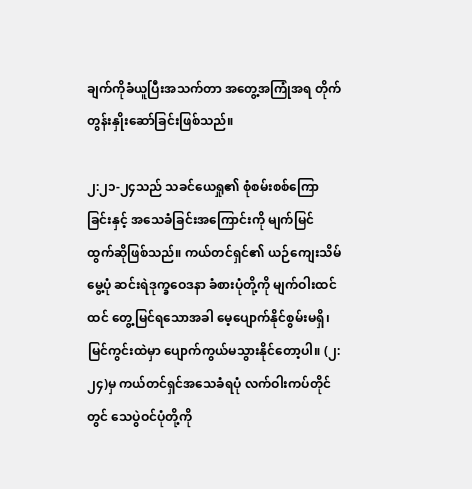ချက်ကိုခံယူပြီးအသက်တာ အတွေ့အကြုံအရ တိုက်တွန်းနှိုးဆော်ခြင်းဖြစ်သည်။

၂:၂၁-၂၄သည် သခင်ယေရှု၏ စုံစမ်းစစ်ကြောခြင်းနှင့် အသေခံခြင်းအကြောင်းကို မျက်မြင် ထွက်ဆိုဖြစ်သည်။ ကယ်တင်ရှင်၏ ယဉ်ကျေးသိမ်မွေ့ပုံ ဆင်းရဲဒုက္ခဝေဒနာ ခံစားပုံတို့ကို မျက်ဝါးထင်ထင် တွေ့မြင်ရသောအခါ မေ့ပျောက်နိုင်စွမ်းမရှိ၊ မြင်ကွင်းထဲမှာ ပျောက်ကွယ်မသွားနိုင်တော့ပါ။ (၂:၂၄)မှ ကယ်တင်ရှင်အသေခံရပုံ လက်ဝါးကပ်တိုင်တွင် သေပွဲဝင်ပုံတို့ကို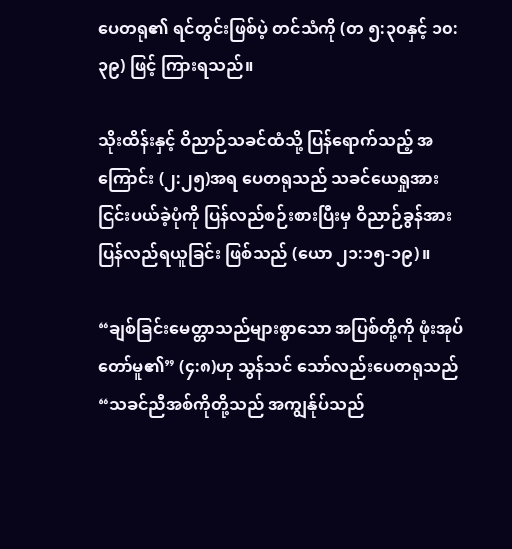ပေတရု၏ ရင်တွင်းဖြစ်ပဲ့ တင်သံကို (တ ၅:၃၀နှင့် ၁၀:၃၉) ဖြင့် ကြားရသည်။

သိုးထိန်းနှင့် ဝိညာဉ်သခင်ထံသို့ ပြန်ရောက်သည့် အကြောင်း (၂:၂၅)အရ ပေတရုသည် သခင်ယေရှုအား ငြင်းပယ်ခဲ့ပုံကို ပြန်လည်စဉ်းစားပြီးမှ ဝိညာဉ်ခွန်အား ပြန်လည်ရယူခြင်း ဖြစ်သည် (ယော ၂၁:၁၅-၁၉)။

“ချစ်ခြင်းမေတ္တာသည်များစွာသော အပြစ်တို့ကို ဖုံးအုပ်တော်မူ၏” (၄:၈)ဟု သွန်သင် သော်လည်းပေတရုသည် “သခင်ညီအစ်ကိုတို့သည် အကျွန်ုပ်သည်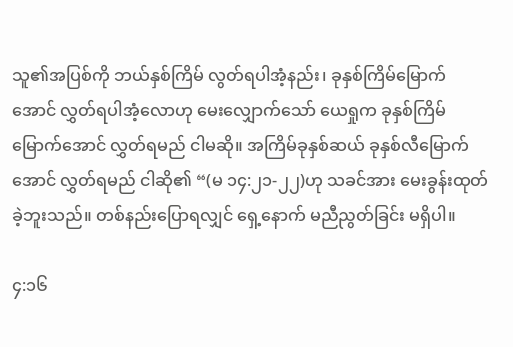သူ၏အပြစ်ကို ဘယ်နှစ်ကြိမ် လွတ်ရပါအံ့နည်း၊ ခုနှစ်ကြိမ်မြောက်အောင် လွှတ်ရပါအံ့လောဟု မေးလျှောက်သော် ယေရှုက ခုနှစ်ကြိမ်မြောက်အောင် လွှတ်ရမည် ငါမဆို။ အကြိမ်ခုနှစ်ဆယ် ခုနှစ်လီမြောက်အောင် လွှတ်ရမည် ငါဆို၏ “(မ ၁၄:၂၁-၂၂)ဟု သခင်အား မေးခွန်းထုတ်ခဲ့ဘူးသည်။ တစ်နည်းပြောရလျှင် ရှေ့နောက် မညီညွတ်ခြင်း မရှိပါ။

၄:၁၆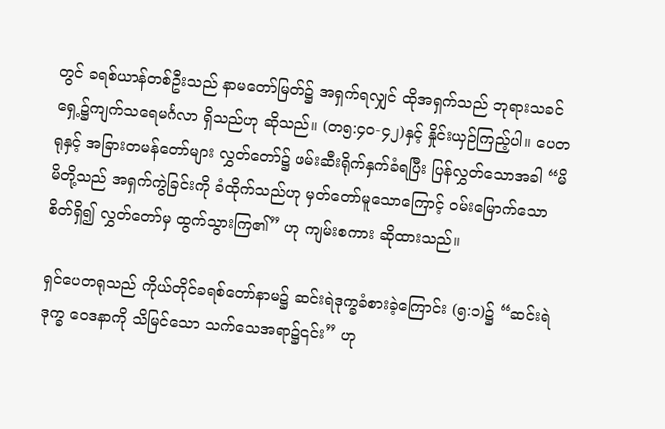တွင် ခရစ်ယာန်တစ်ဦးသည် နာမတော်မြတ်၌ အရှက်ရလျှင် ထိုအရှက်သည် ဘုရားသခင် ရှေ့၌ကျက်သရေမင်္ဂလာ ရှိသည်ဟု ဆိုသည်။ (တ၅:၄၀-၄၂)နှင့် နှိုင်းယှဉ်ကြည့်ပါ။ ပေတရုနှင့် အခြားတမန်တော်များ လွှတ်တော်၌ ဖမ်းဆီးရိုက်နှက်ခံရပြီး ပြန်လွှတ်သောအခါ “မိမိတို့သည် အရှက်ကွဲခြင်းကို ခံထိုက်သည်ဟု မှတ်တော်မူသောကြောင့် ဝမ်းမြောက်သောစိတ်ရှိ၍ လွှတ်တော်မှ ထွက်သွားကြ၏” ဟု ကျမ်းစကား ဆိုထားသည်။

ရှင်ပေတရုသည် ကိုယ်တိုင်ခရစ်တော်နာမ၌ ဆင်းရဲဒုက္ခခံစားခဲ့ကြောင်း (၅:၁)၌ “ဆင်းရဲဒုက္ခ ဝေဒနာကို သိမြင်သော သက်သေအရာ၌၎င်း” ဟု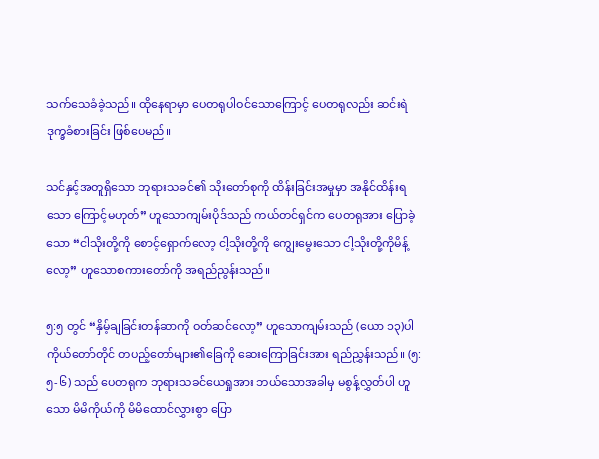သက်သေခံခဲ့သည်။ ထိုနေရာမှာ ပေတရုပါဝင်သောကြောင့် ပေတရုလည်း ဆင်းရဲဒုက္ခခံစားခြင်း ဖြစ်ပေမည်။

သင်နှင့်အတူရှိသော ဘုရားသခင်၏ သိုးတော်စုကို ထိန်းခြင်းအမှုမှာ အနိုင်ထိန်းရသော ကြောင့်မဟုတ်” ဟူသောကျမ်းပိုဒ်သည် ကယ်တင်ရှင်က ပေတရုအား ပြောခဲ့သော “ငါသိုးတို့ကို စောင့်ရှောက်လော့ ငါ့သိုးတို့ကို ကျွေးမွေးသော ငါ့သိုးတို့ကိုမိန့်လော့” ဟူသောစကားတော်ကို အရည်ညွန်းသည်။

၅:၅ တွင် “နှိမ့်ချခြင်းတန်ဆာကို ဝတ်ဆင်လော့” ဟူသောကျမ်းသည် (ယော ၁၃)ပါ ကိုယ်တော်တိုင် တပည့်တော်များ၏ခြေကို ဆေးကြောခြင်းအား ရည်ညွှန်းသည်။ (၅:၅-၆) သည် ပေတရုက ဘုရားသခင်ယေရှုအား ဘယ်သောအခါမှ မစွန့်လွှတ်ပါ ဟူသော မိမိကိုယ်ကို မိမိထောင်လွှားစွာ ပြော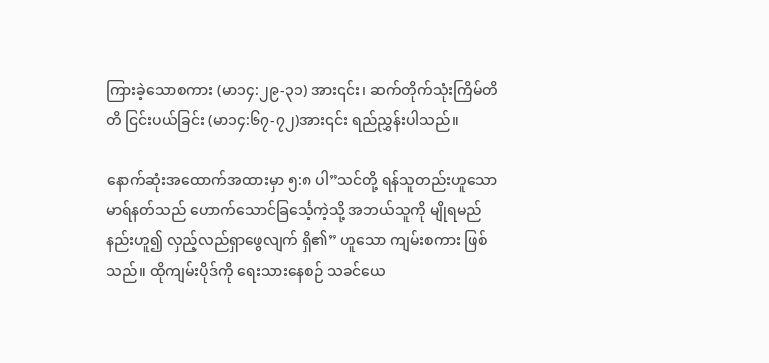ကြားခဲ့သောစကား (မာ၁၄:၂၉-၃၁) အား၎င်း၊ ဆက်တိုက်သုံးကြိမ်တိတိ ငြင်းပယ်ခြင်း (မာ၁၄:၆၇-၇၂)အား၎င်း ရည်ညွှန်းပါသည်။

နောက်ဆုံးအထောက်အထားမှာ ၅:၈ ပါ”သင်တို့ ရန်သူတည်းဟူသော မာရ်နတ်သည် ဟောက်သောင်ခြင်္သေ့ကဲ့သို့ အဘယ်သူကို မျိုရမည်နည်းဟူ၍ လှည့်လည်ရှာဖွေလျက် ရှိ၏” ဟူသော ကျမ်းစကား ဖြစ်သည်။ ထိုကျမ်းပိုဒ်ကို ရေးသားနေစဉ် သခင်ယေ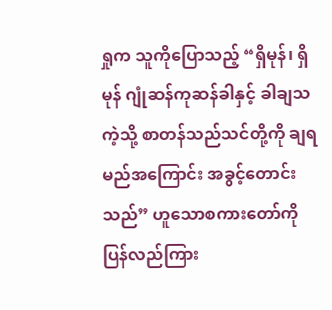ရှုက သူကိုပြောသည့် “ရှိမုန်၊ ရှိမုန် ဂျုံဆန်ကုဆန်ခါနှင့် ခါချသကဲ့သို့ စာတန်သည်သင်တို့ကို ချရမည်အကြောင်း အခွင့်တောင်းသည်” ဟူသောစကားတော်ကို ပြန်လည်ကြား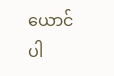ယောင်ပါ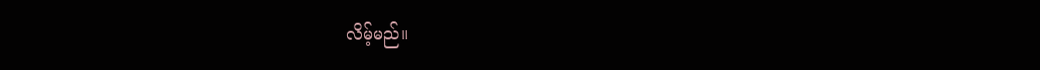လိမ့်မည်။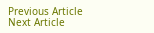Previous Article
Next Article